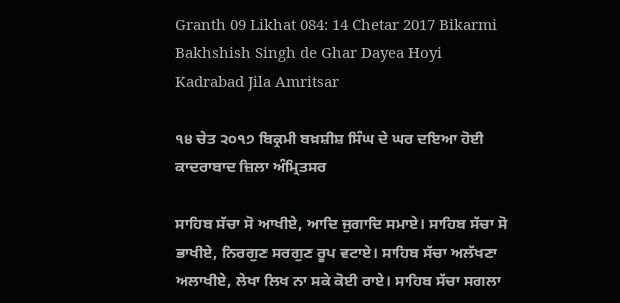Granth 09 Likhat 084: 14 Chetar 2017 Bikarmi Bakhshish Singh de Ghar Dayea Hoyi Kadrabad Jila Amritsar

੧੪ ਚੇਤ ੨੦੧੭ ਬਿਕ੍ਰਮੀ ਬਖ਼ਸ਼ੀਸ਼ ਸਿੰਘ ਦੇ ਘਰ ਦਇਆ ਹੋਈ ਕਾਦਰਾਬਾਦ ਜ਼ਿਲਾ ਅੰਮ੍ਰਿਤਸਰ

ਸਾਹਿਬ ਸੱਚਾ ਸੋ ਆਖੀਏ, ਆਦਿ ਜੁਗਾਦਿ ਸਮਾਏ। ਸਾਹਿਬ ਸੱਚਾ ਸੋ ਭਾਖੀਏ, ਨਿਰਗੁਣ ਸਰਗੁਣ ਰੂਪ ਵਟਾਏ। ਸਾਹਿਬ ਸੱਚਾ ਅਲੱਖਣਾ ਅਲਾਖੀਏ, ਲੇਖਾ ਲਿਖ ਨਾ ਸਕੇ ਕੋਈ ਰਾਏ। ਸਾਹਿਬ ਸੱਚਾ ਸਗਲਾ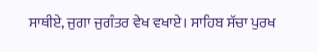ਸਾਥੀਏ, ਜੁਗਾ ਜੁਗੰਤਰ ਵੇਖ ਵਖਾਏ। ਸਾਹਿਬ ਸੱਚਾ ਪੁਰਖ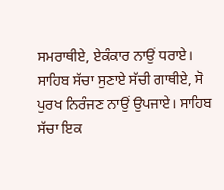ਸਮਰਾਥੀਏ, ਏਕੰਕਾਰ ਨਾਉਂ ਧਰਾਏ। ਸਾਹਿਬ ਸੱਚਾ ਸੁਣਾਏ ਸੱਚੀ ਗਾਥੀਏ, ਸੋ ਪੁਰਖ ਨਿਰੰਜਣ ਨਾਉਂ ਉਪਜਾਏ। ਸਾਹਿਬ ਸੱਚਾ ਇਕ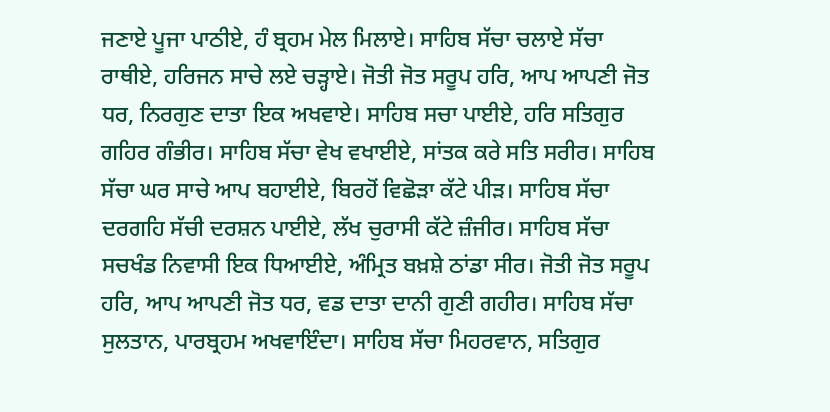ਜਣਾਏ ਪੂਜਾ ਪਾਠੀਏ, ਹੰ ਬ੍ਰਹਮ ਮੇਲ ਮਿਲਾਏ। ਸਾਹਿਬ ਸੱਚਾ ਚਲਾਏ ਸੱਚਾ ਰਾਥੀਏ, ਹਰਿਜਨ ਸਾਚੇ ਲਏ ਚੜ੍ਹਾਏ। ਜੋਤੀ ਜੋਤ ਸਰੂਪ ਹਰਿ, ਆਪ ਆਪਣੀ ਜੋਤ ਧਰ, ਨਿਰਗੁਣ ਦਾਤਾ ਇਕ ਅਖਵਾਏ। ਸਾਹਿਬ ਸਚਾ ਪਾਈਏ, ਹਰਿ ਸਤਿਗੁਰ ਗਹਿਰ ਗੰਭੀਰ। ਸਾਹਿਬ ਸੱਚਾ ਵੇਖ ਵਖਾਈਏ, ਸਾਂਤਕ ਕਰੇ ਸਤਿ ਸਰੀਰ। ਸਾਹਿਬ ਸੱਚਾ ਘਰ ਸਾਚੇ ਆਪ ਬਹਾਈਏ, ਬਿਰਹੋਂ ਵਿਛੋੜਾ ਕੱਟੇ ਪੀੜ। ਸਾਹਿਬ ਸੱਚਾ ਦਰਗਹਿ ਸੱਚੀ ਦਰਸ਼ਨ ਪਾਈਏ, ਲੱਖ ਚੁਰਾਸੀ ਕੱਟੇ ਜ਼ੰਜੀਰ। ਸਾਹਿਬ ਸੱਚਾ ਸਚਖੰਡ ਨਿਵਾਸੀ ਇਕ ਧਿਆਈਏ, ਅੰਮ੍ਰਿਤ ਬਖ਼ਸ਼ੇ ਠਾਂਡਾ ਸੀਰ। ਜੋਤੀ ਜੋਤ ਸਰੂਪ ਹਰਿ, ਆਪ ਆਪਣੀ ਜੋਤ ਧਰ, ਵਡ ਦਾਤਾ ਦਾਨੀ ਗੁਣੀ ਗਹੀਰ। ਸਾਹਿਬ ਸੱਚਾ ਸੁਲਤਾਨ, ਪਾਰਬ੍ਰਹਮ ਅਖਵਾਇੰਦਾ। ਸਾਹਿਬ ਸੱਚਾ ਮਿਹਰਵਾਨ, ਸਤਿਗੁਰ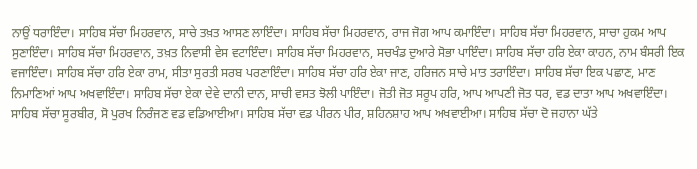ਨਾਉਂ ਧਰਾਇੰਦਾ। ਸਾਹਿਬ ਸੱਚਾ ਮਿਹਰਵਾਨ, ਸਾਚੇ ਤਖ਼ਤ ਆਸਣ ਲਾਇੰਦਾ। ਸਾਹਿਬ ਸੱਚਾ ਮਿਹਰਵਾਨ, ਰਾਜ ਜੋਗ ਆਪ ਕਮਾਇੰਦਾ। ਸਾਹਿਬ ਸੱਚਾ ਮਿਹਰਵਾਨ, ਸਾਚਾ ਹੁਕਮ ਆਪ ਸੁਣਾਇੰਦਾ। ਸਾਹਿਬ ਸੱਚਾ ਮਿਹਰਵਾਨ, ਤਖ਼ਤ ਨਿਵਾਸੀ ਵੇਸ ਵਟਾਇੰਦਾ। ਸਾਹਿਬ ਸੱਚਾ ਮਿਹਰਵਾਨ, ਸਚਖੰਡ ਦੁਆਰੇ ਸੋਭਾ ਪਾਇੰਦਾ। ਸਾਹਿਬ ਸੱਚਾ ਹਰਿ ਏਕਾ ਕਾਹਨ, ਨਾਮ ਬੰਸਰੀ ਇਕ ਵਜਾਇੰਦਾ। ਸਾਹਿਬ ਸੱਚਾ ਹਰਿ ਏਕਾ ਰਾਮ, ਸੀਤਾ ਸੁਰਤੀ ਸਰਬ ਪਰਣਾਇੰਦਾ। ਸਾਹਿਬ ਸੱਚਾ ਹਰਿ ਏਕਾ ਜਾਣ, ਹਰਿਜਨ ਸਾਚੇ ਮਾਤ ਤਰਾਇੰਦਾ। ਸਾਹਿਬ ਸੱਚਾ ਇਕ ਪਛਾਣ, ਮਾਣ ਨਿਮਾਣਿਆਂ ਆਪ ਅਖਵਾਇੰਦਾ। ਸਾਹਿਬ ਸੱਚਾ ਏਕਾ ਦੇਵੇ ਦਾਨੀ ਦਾਨ, ਸਾਚੀ ਵਸਤ ਝੋਲੀ ਪਾਇੰਦਾ। ਜੋਤੀ ਜੋਤ ਸਰੂਪ ਹਰਿ, ਆਪ ਆਪਣੀ ਜੋਤ ਧਰ, ਵਡ ਦਾਤਾ ਆਪ ਅਖਵਾਇੰਦਾ। ਸਾਹਿਬ ਸੱਚਾ ਸੂਰਬੀਰ, ਸੋ ਪੁਰਖ ਨਿਰੰਜਣ ਵਡ ਵਡਿਆਈਆ। ਸਾਹਿਬ ਸੱਚਾ ਵਡ ਪੀਰਨ ਪੀਰ, ਸ਼ਹਿਨਸ਼ਾਹ ਆਪ ਅਖਵਾਈਆ। ਸਾਹਿਬ ਸੱਚਾ ਦੋ ਜਹਾਨਾ ਘੱਤੇ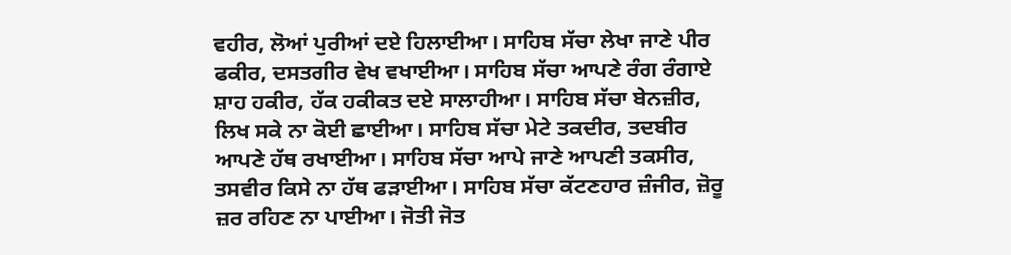ਵਹੀਰ, ਲੋਆਂ ਪੁਰੀਆਂ ਦਏ ਹਿਲਾਈਆ। ਸਾਹਿਬ ਸੱਚਾ ਲੇਖਾ ਜਾਣੇ ਪੀਰ ਫਕੀਰ, ਦਸਤਗੀਰ ਵੇਖ ਵਖਾਈਆ। ਸਾਹਿਬ ਸੱਚਾ ਆਪਣੇ ਰੰਗ ਰੰਗਾਏ ਸ਼ਾਹ ਹਕੀਰ, ਹੱਕ ਹਕੀਕਤ ਦਏ ਸਾਲਾਹੀਆ। ਸਾਹਿਬ ਸੱਚਾ ਬੇਨਜ਼ੀਰ, ਲਿਖ ਸਕੇ ਨਾ ਕੋਈ ਛਾਈਆ। ਸਾਹਿਬ ਸੱਚਾ ਮੇਟੇ ਤਕਦੀਰ, ਤਦਬੀਰ ਆਪਣੇ ਹੱਥ ਰਖਾਈਆ। ਸਾਹਿਬ ਸੱਚਾ ਆਪੇ ਜਾਣੇ ਆਪਣੀ ਤਕਸੀਰ, ਤਸਵੀਰ ਕਿਸੇ ਨਾ ਹੱਥ ਫੜਾਈਆ। ਸਾਹਿਬ ਸੱਚਾ ਕੱਟਣਹਾਰ ਜ਼ੰਜੀਰ, ਜ਼ੋਰੂ ਜ਼ਰ ਰਹਿਣ ਨਾ ਪਾਈਆ। ਜੋਤੀ ਜੋਤ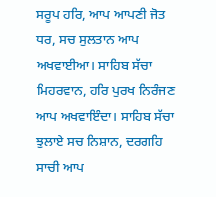ਸਰੂਪ ਹਰਿ, ਆਪ ਆਪਣੀ ਜੋਤ ਧਰ, ਸਚ ਸੁਲਤਾਨ ਆਪ ਅਖਵਾਈਆ। ਸਾਹਿਬ ਸੱਚਾ ਮਿਹਰਵਾਨ, ਹਰਿ ਪੁਰਖ ਨਿਰੰਜਣ ਆਪ ਅਖਵਾਇੰਦਾ। ਸਾਹਿਬ ਸੱਚਾ ਝੁਲਾਏ ਸਚ ਨਿਸ਼ਾਨ, ਦਰਗਹਿ ਸਾਚੀ ਆਪ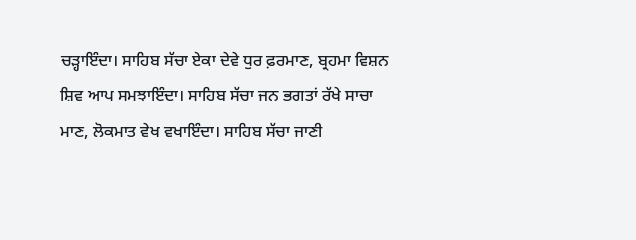ਚੜ੍ਹਾਇੰਦਾ। ਸਾਹਿਬ ਸੱਚਾ ਏਕਾ ਦੇਵੇ ਧੁਰ ਫ਼ਰਮਾਣ, ਬ੍ਰਹਮਾ ਵਿਸ਼ਨ ਸ਼ਿਵ ਆਪ ਸਮਝਾਇੰਦਾ। ਸਾਹਿਬ ਸੱਚਾ ਜਨ ਭਗਤਾਂ ਰੱਖੇ ਸਾਚਾ ਮਾਣ, ਲੋਕਮਾਤ ਵੇਖ ਵਖਾਇੰਦਾ। ਸਾਹਿਬ ਸੱਚਾ ਜਾਣੀ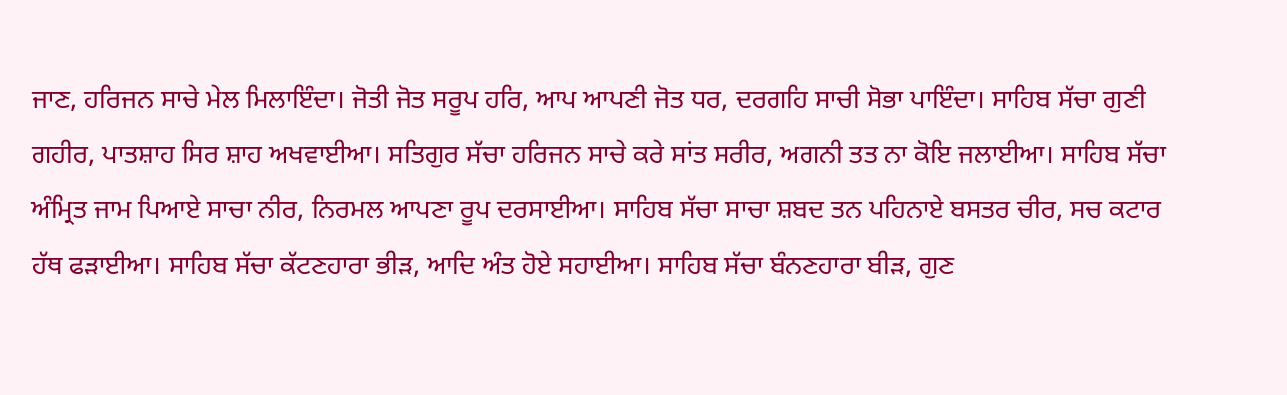ਜਾਣ, ਹਰਿਜਨ ਸਾਚੇ ਮੇਲ ਮਿਲਾਇੰਦਾ। ਜੋਤੀ ਜੋਤ ਸਰੂਪ ਹਰਿ, ਆਪ ਆਪਣੀ ਜੋਤ ਧਰ, ਦਰਗਹਿ ਸਾਚੀ ਸੋਭਾ ਪਾਇੰਦਾ। ਸਾਹਿਬ ਸੱਚਾ ਗੁਣੀ ਗਹੀਰ, ਪਾਤਸ਼ਾਹ ਸਿਰ ਸ਼ਾਹ ਅਖਵਾਈਆ। ਸਤਿਗੁਰ ਸੱਚਾ ਹਰਿਜਨ ਸਾਚੇ ਕਰੇ ਸਾਂਤ ਸਰੀਰ, ਅਗਨੀ ਤਤ ਨਾ ਕੋਇ ਜਲਾਈਆ। ਸਾਹਿਬ ਸੱਚਾ ਅੰਮ੍ਰਿਤ ਜਾਮ ਪਿਆਏ ਸਾਚਾ ਨੀਰ, ਨਿਰਮਲ ਆਪਣਾ ਰੂਪ ਦਰਸਾਈਆ। ਸਾਹਿਬ ਸੱਚਾ ਸਾਚਾ ਸ਼ਬਦ ਤਨ ਪਹਿਨਾਏ ਬਸਤਰ ਚੀਰ, ਸਚ ਕਟਾਰ ਹੱਥ ਫੜਾਈਆ। ਸਾਹਿਬ ਸੱਚਾ ਕੱਟਣਹਾਰਾ ਭੀੜ, ਆਦਿ ਅੰਤ ਹੋਏ ਸਹਾਈਆ। ਸਾਹਿਬ ਸੱਚਾ ਬੰਨਣਹਾਰਾ ਬੀੜ, ਗੁਣ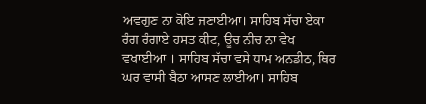ਅਵਗੁਣ ਨਾ ਕੋਇ ਜਣਾਈਆ। ਸਾਹਿਬ ਸੱਚਾ ਏਕਾ ਰੰਗ ਰੰਗਾਏ ਹਸਤ ਕੀਟ, ਊਚ ਨੀਚ ਨਾ ਵੇਖ ਵਖਾਈਆ । ਸਾਹਿਬ ਸੱਚਾ ਵਸੇ ਧਾਮ ਅਨਡੀਠ, ਥਿਰ ਘਰ ਵਾਸੀ ਬੈਠਾ ਆਸਣ ਲਾਈਆ। ਸਾਹਿਬ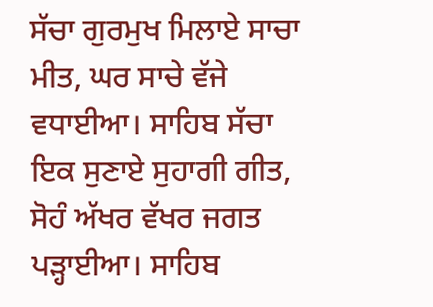ਸੱਚਾ ਗੁਰਮੁਖ ਮਿਲਾਏ ਸਾਚਾ ਮੀਤ, ਘਰ ਸਾਚੇ ਵੱਜੇ ਵਧਾਈਆ। ਸਾਹਿਬ ਸੱਚਾ ਇਕ ਸੁਣਾਏ ਸੁਹਾਗੀ ਗੀਤ, ਸੋਹੰ ਅੱਖਰ ਵੱਖਰ ਜਗਤ ਪੜ੍ਹਾਈਆ। ਸਾਹਿਬ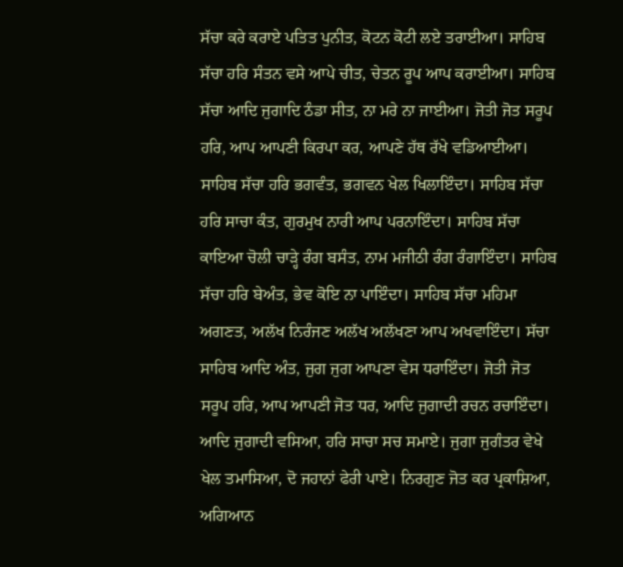ਸੱਚਾ ਕਰੇ ਕਰਾਏ ਪਤਿਤ ਪੁਨੀਤ, ਕੋਟਨ ਕੋਟੀ ਲਏ ਤਰਾਈਆ। ਸਾਹਿਬ ਸੱਚਾ ਹਰਿ ਸੰਤਨ ਵਸੇ ਆਪੇ ਚੀਤ, ਚੇਤਨ ਰੂਪ ਆਪ ਕਰਾਈਆ। ਸਾਹਿਬ ਸੱਚਾ ਆਦਿ ਜੁਗਾਦਿ ਠੰਡਾ ਸੀਤ, ਨਾ ਮਰੇ ਨਾ ਜਾਈਆ। ਜੋਤੀ ਜੋਤ ਸਰੂਪ ਹਰਿ, ਆਪ ਆਪਣੀ ਕਿਰਪਾ ਕਰ, ਆਪਣੇ ਹੱਥ ਰੱਖੇ ਵਡਿਆਈਆ। ਸਾਹਿਬ ਸੱਚਾ ਹਰਿ ਭਗਵੰਤ, ਭਗਵਨ ਖੇਲ ਖਿਲਾਇੰਦਾ। ਸਾਹਿਬ ਸੱਚਾ ਹਰਿ ਸਾਚਾ ਕੰਤ, ਗੁਰਮੁਖ ਨਾਰੀ ਆਪ ਪਰਨਾਇੰਦਾ। ਸਾਹਿਬ ਸੱਚਾ ਕਾਇਆ ਚੋਲੀ ਚਾੜ੍ਹੇ ਰੰਗ ਬਸੰਤ, ਨਾਮ ਮਜੀਠੀ ਰੰਗ ਰੰਗਾਇੰਦਾ। ਸਾਹਿਬ ਸੱਚਾ ਹਰਿ ਬੇਅੰਤ, ਭੇਵ ਕੋਇ ਨਾ ਪਾਇੰਦਾ। ਸਾਹਿਬ ਸੱਚਾ ਮਹਿਮਾ ਅਗਣਤ, ਅਲੱਖ ਨਿਰੰਜਣ ਅਲੱਖ ਅਲੱਖਣਾ ਆਪ ਅਖਵਾਇੰਦਾ। ਸੱਚਾ ਸਾਹਿਬ ਆਦਿ ਅੰਤ, ਜੁਗ ਜੁਗ ਆਪਣਾ ਵੇਸ ਧਰਾਇੰਦਾ। ਜੋਤੀ ਜੋਤ ਸਰੂਪ ਹਰਿ, ਆਪ ਆਪਣੀ ਜੋਤ ਧਰ, ਆਦਿ ਜੁਗਾਦੀ ਰਚਨ ਰਚਾਇੰਦਾ। ਆਦਿ ਜੁਗਾਦੀ ਵਸਿਆ, ਹਰਿ ਸਾਚਾ ਸਚ ਸਮਾਏ। ਜੁਗਾ ਜੁਗੰਤਰ ਵੇਖੇ ਖੇਲ ਤਮਾਸਿਆ, ਦੋ ਜਹਾਨਾਂ ਫੇਰੀ ਪਾਏ। ਨਿਰਗੁਣ ਜੋਤ ਕਰ ਪ੍ਰਕਾਸ਼ਿਆ, ਅਗਿਆਨ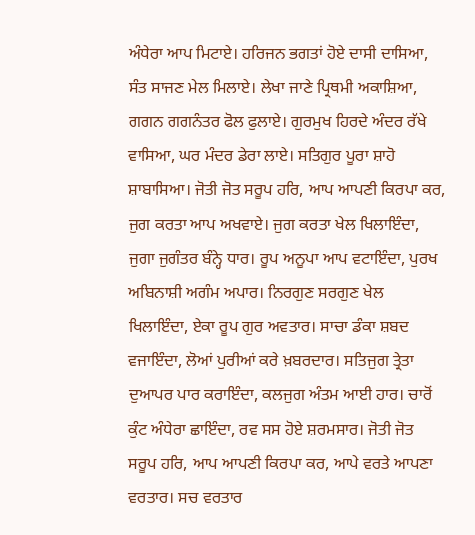ਅੰਧੇਰਾ ਆਪ ਮਿਟਾਏ। ਹਰਿਜਨ ਭਗਤਾਂ ਹੋਏ ਦਾਸੀ ਦਾਸਿਆ, ਸੰਤ ਸਾਜਣ ਮੇਲ ਮਿਲਾਏ। ਲੇਖਾ ਜਾਣੇ ਪ੍ਰਿਥਮੀ ਅਕਾਸ਼ਿਆ, ਗਗਨ ਗਗਨੰਤਰ ਫੋਲ ਫੁਲਾਏ। ਗੁਰਮੁਖ ਹਿਰਦੇ ਅੰਦਰ ਰੱਖੇ ਵਾਸਿਆ, ਘਰ ਮੰਦਰ ਡੇਰਾ ਲਾਏ। ਸਤਿਗੁਰ ਪੂਰਾ ਸ਼ਾਹੋ ਸ਼ਾਬਾਸਿਆ। ਜੋਤੀ ਜੋਤ ਸਰੂਪ ਹਰਿ, ਆਪ ਆਪਣੀ ਕਿਰਪਾ ਕਰ, ਜੁਗ ਕਰਤਾ ਆਪ ਅਖਵਾਏ। ਜੁਗ ਕਰਤਾ ਖੇਲ ਖਿਲਾਇੰਦਾ, ਜੁਗਾ ਜੁਗੰਤਰ ਬੰਨ੍ਹੇ ਧਾਰ। ਰੂਪ ਅਨੂਪਾ ਆਪ ਵਟਾਇੰਦਾ, ਪੁਰਖ ਅਬਿਨਾਸ਼ੀ ਅਗੰਮ ਅਪਾਰ। ਨਿਰਗੁਣ ਸਰਗੁਣ ਖੇਲ ਖਿਲਾਇੰਦਾ, ਏਕਾ ਰੂਪ ਗੁਰ ਅਵਤਾਰ। ਸਾਚਾ ਡੰਕਾ ਸ਼ਬਦ ਵਜਾਇੰਦਾ, ਲੋਆਂ ਪੁਰੀਆਂ ਕਰੇ ਖ਼ਬਰਦਾਰ। ਸਤਿਜੁਗ ਤ੍ਰੇਤਾ ਦੁਆਪਰ ਪਾਰ ਕਰਾਇੰਦਾ, ਕਲਜੁਗ ਅੰਤਮ ਆਈ ਹਾਰ। ਚਾਰੋਂ ਕੁੰਟ ਅੰਧੇਰਾ ਛਾਇੰਦਾ, ਰਵ ਸਸ ਹੋਏ ਸ਼ਰਮਸਾਰ। ਜੋਤੀ ਜੋਤ ਸਰੂਪ ਹਰਿ, ਆਪ ਆਪਣੀ ਕਿਰਪਾ ਕਰ, ਆਪੇ ਵਰਤੇ ਆਪਣਾ ਵਰਤਾਰ। ਸਚ ਵਰਤਾਰ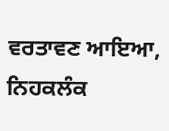ਵਰਤਾਵਣ ਆਇਆ, ਨਿਹਕਲੰਕ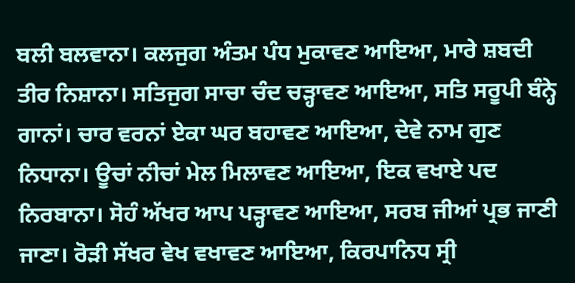ਬਲੀ ਬਲਵਾਨਾ। ਕਲਜੁਗ ਅੰਤਮ ਪੰਧ ਮੁਕਾਵਣ ਆਇਆ, ਮਾਰੇ ਸ਼ਬਦੀ ਤੀਰ ਨਿਸ਼ਾਨਾ। ਸਤਿਜੁਗ ਸਾਚਾ ਚੰਦ ਚੜ੍ਹਾਵਣ ਆਇਆ, ਸਤਿ ਸਰੂਪੀ ਬੰਨ੍ਹੇ ਗਾਨਾਂ। ਚਾਰ ਵਰਨਾਂ ਏਕਾ ਘਰ ਬਹਾਵਣ ਆਇਆ, ਦੇਵੇ ਨਾਮ ਗੁਣ ਨਿਧਾਨਾ। ਊਚਾਂ ਨੀਚਾਂ ਮੇਲ ਮਿਲਾਵਣ ਆਇਆ, ਇਕ ਵਖਾਏ ਪਦ ਨਿਰਬਾਨਾ। ਸੋਹੰ ਅੱਖਰ ਆਪ ਪੜ੍ਹਾਵਣ ਆਇਆ, ਸਰਬ ਜੀਆਂ ਪ੍ਰਭ ਜਾਣੀ ਜਾਣਾ। ਰੋੜੀ ਸੱਖਰ ਵੇਖ ਵਖਾਵਣ ਆਇਆ, ਕਿਰਪਾਨਿਧ ਸ੍ਰੀ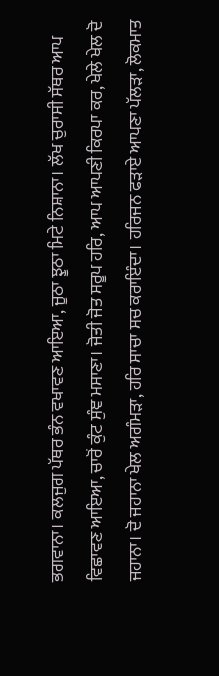ਭਗਵਾਨਾ। ਕਲਜੁਗ ਪੱਥਰ ਭੰਨ ਵਖਾਵਣ ਆਇਆ, ਜੂਠਾ ਝੂਠਾ ਮਿਟੇ ਨਿਸ਼ਾਨਾ। ਲੱਖ ਚੁਰਾਸੀ ਸੱਥਰ ਆਪ ਵਿਛਾਵਣ ਆਇਆ, ਚਾਰੋਂ ਕੁੰਟ ਸੁੰਞ ਮਸਾਣਾ। ਜੋਤੀ ਜੋਤ ਸਰੂਪ ਹਰਿ, ਆਪ ਆਪਣੀ ਕਿਰਪਾ ਕਰ, ਖੇਲੇ ਖੇਲ ਦੋ ਜਹਾਨਾ। ਦੋ ਜਹਾਨਾ ਖੇਲ ਅਗੰਮੜਾ, ਹਰਿ ਸਾਚਾ ਸਚ ਕਰਾਇੰਦਾ। ਹਰਿਜਨ ਫੜਾਏ ਆਪਣਾ ਪੱਲੜਾ, ਲੋਕਮਾਤ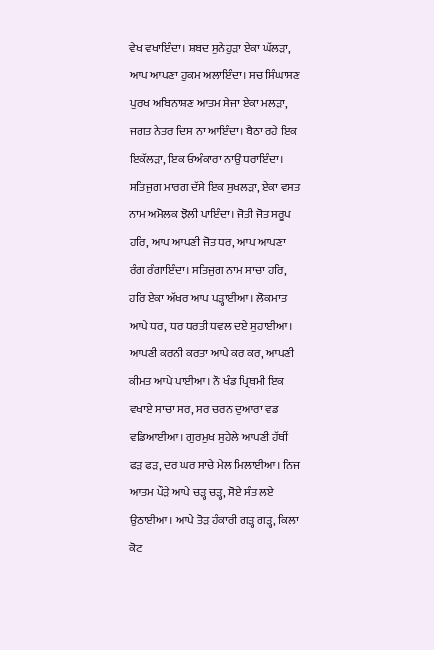ਵੇਖ ਵਖਾਇੰਦਾ। ਸ਼ਬਦ ਸੁਨੇਹੁੜਾ ਏਕਾ ਘੱਲੜਾ, ਆਪ ਆਪਣਾ ਹੁਕਮ ਅਲਾਇੰਦਾ। ਸਚ ਸਿੰਘਾਸਣ ਪੁਰਖ ਅਬਿਨਾਸ਼ਣ ਆਤਮ ਸੇਜਾ ਏਕਾ ਮਲੜਾ, ਜਗਤ ਨੇਤਰ ਦਿਸ ਨਾ ਆਇੰਦਾ। ਬੈਠਾ ਰਹੇ ਇਕ ਇਕੱਲੜਾ, ਇਕ ਓਅੰਕਾਰਾ ਨਾਉਂ ਧਰਾਇੰਦਾ। ਸਤਿਜੁਗ ਮਾਰਗ ਦੱਸੇ ਇਕ ਸੁਖਲੜਾ, ਏਕਾ ਵਸਤ ਨਾਮ ਅਮੋਲਕ ਝੋਲੀ ਪਾਇੰਦਾ। ਜੋਤੀ ਜੋਤ ਸਰੂਪ ਹਰਿ, ਆਪ ਆਪਣੀ ਜੋਤ ਧਰ, ਆਪ ਆਪਣਾ ਰੰਗ ਰੰਗਾਇੰਦਾ। ਸਤਿਜੁਗ ਨਾਮ ਸਾਚਾ ਹਰਿ, ਹਰਿ ਏਕਾ ਅੱਖਰ ਆਪ ਪੜ੍ਹਾਈਆ। ਲੋਕਮਾਤ ਆਪੇ ਧਰ, ਧਰ ਧਰਤੀ ਧਵਲ ਦਏ ਸੁਹਾਈਆ। ਆਪਣੀ ਕਰਨੀ ਕਰਤਾ ਆਪੇ ਕਰ ਕਰ, ਆਪਣੀ ਕੀਮਤ ਆਪੇ ਪਾਈਆ। ਨੌ ਖੰਡ ਪ੍ਰਿਥਮੀ ਇਕ ਵਖਾਏ ਸਾਚਾ ਸਰ, ਸਰ ਚਰਨ ਦੁਆਰਾ ਵਡ ਵਡਿਆਈਆ। ਗੁਰਮੁਖ ਸੁਹੇਲੇ ਆਪਣੀ ਹੱਥੀਂ ਫੜ ਫੜ, ਦਰ ਘਰ ਸਾਚੇ ਮੇਲ ਮਿਲਾਈਆ। ਨਿਜ ਆਤਮ ਪੌੜੇ ਆਪੇ ਚੜ੍ਹ ਚੜ੍ਹ, ਸੋਏ ਸੰਤ ਲਏ ਉਠਾਈਆ। ਆਪੇ ਤੋੜ ਹੰਕਾਰੀ ਗੜ੍ਹ ਗੜ੍ਹ, ਕਿਲਾ ਕੋਟ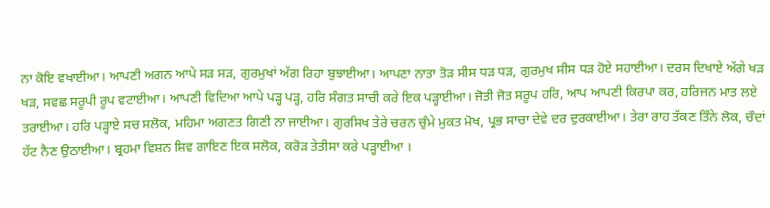ਨਾ ਕੋਇ ਵਖਾਈਆ। ਆਪਣੀ ਅਗਨ ਆਪੇ ਸੜ ਸੜ, ਗੁਰਮੁਖਾਂ ਅੱਗ ਰਿਹਾ ਬੁਝਾਈਆ। ਆਪਣਾ ਨਾਤਾ ਤੋੜ ਸੀਸ ਧੜ ਧੜ, ਗੁਰਮੁਖ ਸੀਸ ਧੜ ਹੋਏ ਸਹਾਈਆ। ਦਰਸ ਦਿਖਾਏ ਅੱਗੇ ਖੜ ਖੜ, ਸਵਛ ਸਰੂਪੀ ਰੂਪ ਵਟਾਈਆ। ਆਪਣੀ ਵਿਦਿਆ ਆਪੇ ਪੜ੍ਹ ਪੜ੍ਹ, ਹਰਿ ਸੰਗਤ ਸਾਚੀ ਕਰੇ ਇਕ ਪੜ੍ਹਾਈਆ। ਜੋਤੀ ਜੋਤ ਸਰੂਪ ਹਰਿ, ਆਪ ਆਪਣੀ ਕਿਰਪਾ ਕਰ, ਹਰਿਜਨ ਮਾਤ ਲਏ ਤਰਾਈਆ। ਹਰਿ ਪੜ੍ਹਾਏ ਸਚ ਸਲੋਕ, ਮਹਿਮਾ ਅਗਣਤ ਗਿਣੀ ਨਾ ਜਾਈਆ। ਗੁਰਸਿਖ ਤੇਰੇ ਚਰਨ ਚੁੰਮੇ ਮੁਕਤ ਮੋਖ, ਪ੍ਰਭ ਸਾਚਾ ਦੇਵੇ ਦਰ ਦੁਰਕਾਈਆ। ਤੇਰਾ ਰਾਹ ਤੱਕਣ ਤਿੰਨੇ ਲੋਕ, ਚੌਦਾਂ ਹੱਟ ਨੈਣ ਉਠਾਈਆ। ਬ੍ਰਹਮਾ ਵਿਸ਼ਨ ਸ਼ਿਵ ਗਾਇਣ ਇਕ ਸਲੋਕ, ਕਰੋੜ ਤੇਤੀਸਾ ਕਰੇ ਪੜ੍ਹਾਈਆ ।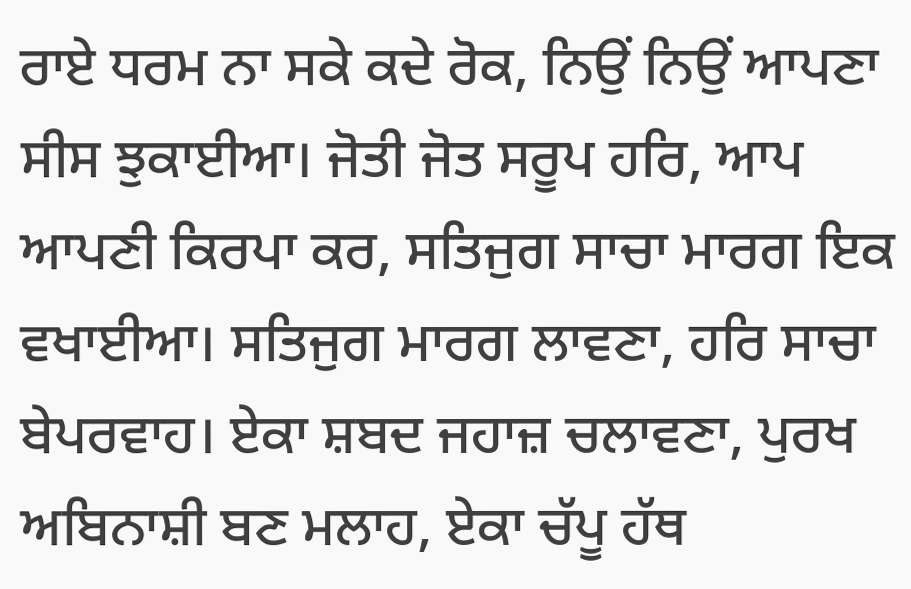ਰਾਏ ਧਰਮ ਨਾ ਸਕੇ ਕਦੇ ਰੋਕ, ਨਿਉਂ ਨਿਉਂ ਆਪਣਾ ਸੀਸ ਝੁਕਾਈਆ। ਜੋਤੀ ਜੋਤ ਸਰੂਪ ਹਰਿ, ਆਪ ਆਪਣੀ ਕਿਰਪਾ ਕਰ, ਸਤਿਜੁਗ ਸਾਚਾ ਮਾਰਗ ਇਕ ਵਖਾਈਆ। ਸਤਿਜੁਗ ਮਾਰਗ ਲਾਵਣਾ, ਹਰਿ ਸਾਚਾ ਬੇਪਰਵਾਹ। ਏਕਾ ਸ਼ਬਦ ਜਹਾਜ਼ ਚਲਾਵਣਾ, ਪੁਰਖ ਅਬਿਨਾਸ਼ੀ ਬਣ ਮਲਾਹ, ਏਕਾ ਚੱਪੂ ਹੱਥ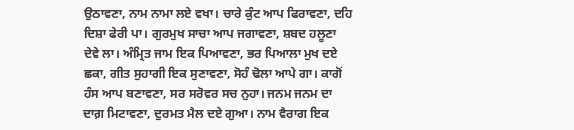ਉਠਾਵਣਾ, ਨਾਮ ਨਾਮਾ ਲਏ ਵਖਾ। ਚਾਰੇ ਕੁੰਟ ਆਪ ਫਿਰਾਵਣਾ, ਦਹਿ ਦਿਸ਼ਾ ਫੇਰੀ ਪਾ। ਗੁਰਮੁਖ ਸਾਚਾ ਆਪ ਜਗਾਵਣਾ, ਸ਼ਬਦ ਹਲੂਣਾ ਦੇਵੇ ਲਾ। ਅੰਮ੍ਰਿਤ ਜਾਮ ਇਕ ਪਿਆਵਣਾ, ਭਰ ਪਿਆਲਾ ਮੁਖ ਦਏ ਛਕਾ, ਗੀਤ ਸੁਹਾਗੀ ਇਕ ਸੁਣਾਵਣਾ, ਸੋਹੰ ਢੋਲਾ ਆਪੇ ਗਾ। ਕਾਗੋਂ ਹੰਸ ਆਪ ਬਣਾਵਣਾ, ਸਰ ਸਰੋਵਰ ਸਚ ਨੁਹਾ। ਜਨਮ ਜਨਮ ਦਾ ਦਾਗ਼ ਮਿਟਾਵਣਾ, ਦੁਰਮਤ ਮੈਲ ਦਏ ਗੁਆ। ਨਾਮ ਵੈਰਾਗ ਇਕ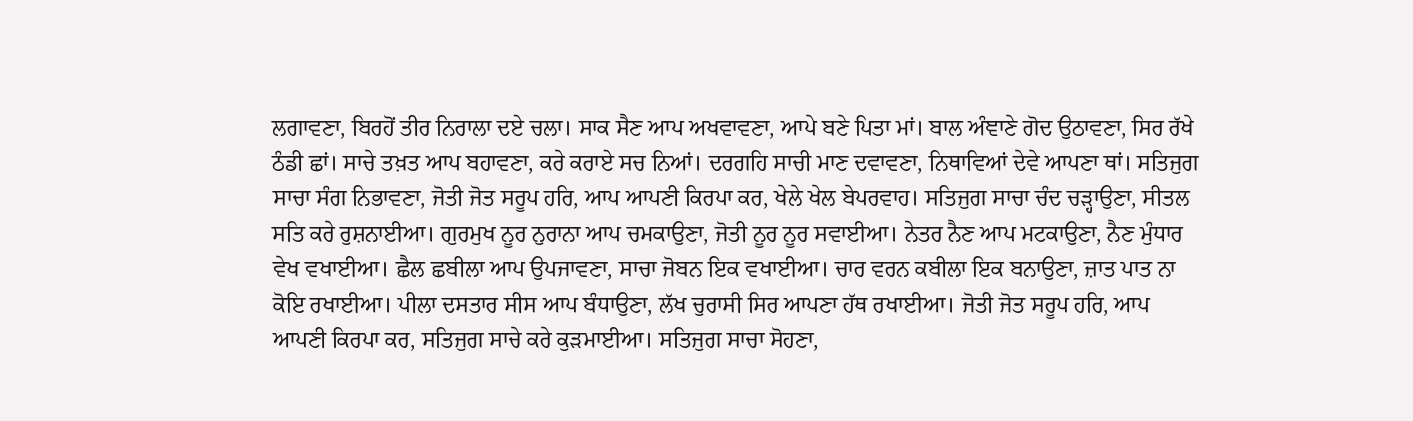ਲਗਾਵਣਾ, ਬਿਰਹੋਂ ਤੀਰ ਨਿਰਾਲਾ ਦਏ ਚਲਾ। ਸਾਕ ਸੈਣ ਆਪ ਅਖਵਾਵਣਾ, ਆਪੇ ਬਣੇ ਪਿਤਾ ਮਾਂ। ਬਾਲ ਅੰਞਾਣੇ ਗੋਦ ਉਠਾਵਣਾ, ਸਿਰ ਰੱਖੇ ਠੰਡੀ ਛਾਂ। ਸਾਚੇ ਤਖ਼ਤ ਆਪ ਬਹਾਵਣਾ, ਕਰੇ ਕਰਾਏ ਸਚ ਨਿਆਂ। ਦਰਗਹਿ ਸਾਚੀ ਮਾਣ ਦਵਾਵਣਾ, ਨਿਥਾਵਿਆਂ ਦੇਵੇ ਆਪਣਾ ਥਾਂ। ਸਤਿਜੁਗ ਸਾਚਾ ਸੰਗ ਨਿਭਾਵਣਾ, ਜੋਤੀ ਜੋਤ ਸਰੂਪ ਹਰਿ, ਆਪ ਆਪਣੀ ਕਿਰਪਾ ਕਰ, ਖੇਲੇ ਖੇਲ ਬੇਪਰਵਾਹ। ਸਤਿਜੁਗ ਸਾਚਾ ਚੰਦ ਚੜ੍ਹਾਉਣਾ, ਸੀਤਲ ਸਤਿ ਕਰੇ ਰੁਸ਼ਨਾਈਆ। ਗੁਰਮੁਖ ਨੂਰ ਨੁਰਾਨਾ ਆਪ ਚਮਕਾਉਣਾ, ਜੋਤੀ ਨੂਰ ਨੂਰ ਸਵਾਈਆ। ਨੇਤਰ ਨੈਣ ਆਪ ਮਟਕਾਉਣਾ, ਨੈਣ ਮੁੰਧਾਰ ਵੇਖ ਵਖਾਈਆ। ਛੈਲ ਛਬੀਲਾ ਆਪ ਉਪਜਾਵਣਾ, ਸਾਚਾ ਜੋਬਨ ਇਕ ਵਖਾਈਆ। ਚਾਰ ਵਰਨ ਕਬੀਲਾ ਇਕ ਬਨਾਉਣਾ, ਜ਼ਾਤ ਪਾਤ ਨਾ ਕੋਇ ਰਖਾਈਆ। ਪੀਲਾ ਦਸਤਾਰ ਸੀਸ ਆਪ ਬੰਧਾਉਣਾ, ਲੱਖ ਚੁਰਾਸੀ ਸਿਰ ਆਪਣਾ ਹੱਥ ਰਖਾਈਆ। ਜੋਤੀ ਜੋਤ ਸਰੂਪ ਹਰਿ, ਆਪ ਆਪਣੀ ਕਿਰਪਾ ਕਰ, ਸਤਿਜੁਗ ਸਾਚੇ ਕਰੇ ਕੁੜਮਾਈਆ। ਸਤਿਜੁਗ ਸਾਚਾ ਸੋਹਣਾ,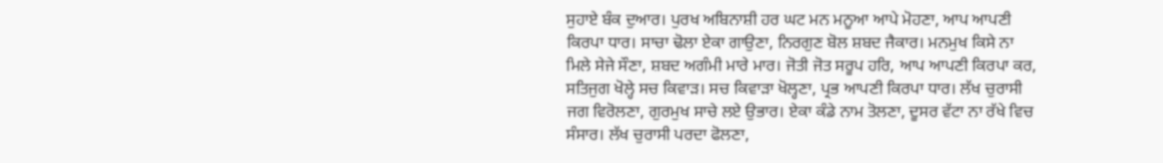ਸੁਹਾਏ ਬੰਕ ਦੁਆਰ। ਪੁਰਖ ਅਬਿਨਾਸ਼ੀ ਹਰ ਘਟ ਮਨ ਮਨੂਆ ਆਪੇ ਮੋਹਣਾ, ਆਪ ਆਪਣੀ ਕਿਰਪਾ ਧਾਰ। ਸਾਚਾ ਢੋਲਾ ਏਕਾ ਗਾਉਣਾ, ਨਿਰਗੁਣ ਬੋਲ ਸ਼ਬਦ ਜੈਕਾਰ। ਮਨਮੁਖ ਕਿਸੇ ਨਾ ਮਿਲੇ ਸੇਜੇ ਸੌਣਾ, ਸ਼ਬਦ ਅਗੰਮੀ ਮਾਰੇ ਮਾਰ। ਜੋਤੀ ਜੋਤ ਸਰੂਪ ਹਰਿ, ਆਪ ਆਪਣੀ ਕਿਰਪਾ ਕਰ, ਸਤਿਜੁਗ ਖੋਲ੍ਹੇ ਸਚ ਕਿਵਾੜ। ਸਚ ਕਿਵਾੜਾ ਖੋਲ੍ਹਣਾ, ਪ੍ਰਭ ਆਪਣੀ ਕਿਰਪਾ ਧਾਰ। ਲੱਖ ਚੁਰਾਸੀ ਜਗ ਵਿਰੋਲਣਾ, ਗੁਰਮੁਖ ਸਾਚੇ ਲਏ ਉਭਾਰ। ਏਕਾ ਕੰਡੇ ਨਾਮ ਤੋਲਣਾ, ਦੂਸਰ ਵੱਟਾ ਨਾ ਰੱਖੇ ਵਿਚ ਸੰਸਾਰ। ਲੱਖ ਚੁਰਾਸੀ ਪਰਦਾ ਫੋਲਣਾ,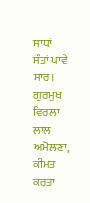ਸਾਧਾਂ ਸੰਤਾਂ ਪਾਵੇ ਸਾਰ। ਗੁਰਮੁਖ ਵਿਰਲਾ ਲਾਲ ਅਮੋਲਣਾ, ਕੀਮਤ ਕਰਤਾ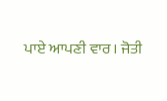ਪਾਏ ਆਪਣੀ ਵਾਰ। ਜੋਤੀ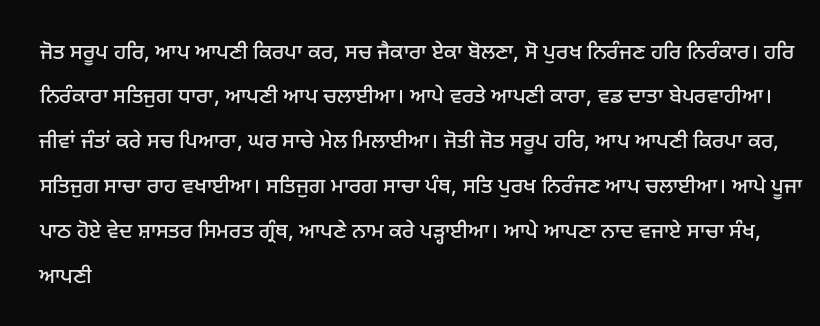ਜੋਤ ਸਰੂਪ ਹਰਿ, ਆਪ ਆਪਣੀ ਕਿਰਪਾ ਕਰ, ਸਚ ਜੈਕਾਰਾ ਏਕਾ ਬੋਲਣਾ, ਸੋ ਪੁਰਖ ਨਿਰੰਜਣ ਹਰਿ ਨਿਰੰਕਾਰ। ਹਰਿ ਨਿਰੰਕਾਰਾ ਸਤਿਜੁਗ ਧਾਰਾ, ਆਪਣੀ ਆਪ ਚਲਾਈਆ। ਆਪੇ ਵਰਤੇ ਆਪਣੀ ਕਾਰਾ, ਵਡ ਦਾਤਾ ਬੇਪਰਵਾਹੀਆ। ਜੀਵਾਂ ਜੰਤਾਂ ਕਰੇ ਸਚ ਪਿਆਰਾ, ਘਰ ਸਾਚੇ ਮੇਲ ਮਿਲਾਈਆ। ਜੋਤੀ ਜੋਤ ਸਰੂਪ ਹਰਿ, ਆਪ ਆਪਣੀ ਕਿਰਪਾ ਕਰ, ਸਤਿਜੁਗ ਸਾਚਾ ਰਾਹ ਵਖਾਈਆ। ਸਤਿਜੁਗ ਮਾਰਗ ਸਾਚਾ ਪੰਥ, ਸਤਿ ਪੁਰਖ ਨਿਰੰਜਣ ਆਪ ਚਲਾਈਆ। ਆਪੇ ਪੂਜਾ ਪਾਠ ਹੋਏ ਵੇਦ ਸ਼ਾਸਤਰ ਸਿਮਰਤ ਗ੍ਰੰਥ, ਆਪਣੇ ਨਾਮ ਕਰੇ ਪੜ੍ਹਾਈਆ। ਆਪੇ ਆਪਣਾ ਨਾਦ ਵਜਾਏ ਸਾਚਾ ਸੰਖ, ਆਪਣੀ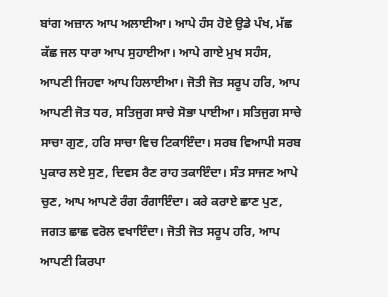ਬਾਂਗ ਅਜ਼ਾਨ ਆਪ ਅਲਾਈਆ। ਆਪੇ ਹੰਸ ਹੋਏ ਉਡੇ ਪੰਖ, ਮੱਛ ਕੱਛ ਜਲ ਧਾਰਾ ਆਪ ਸੁਹਾਈਆ। ਆਪੇ ਗਾਏ ਮੁਖ ਸਹੰਸ, ਆਪਣੀ ਜਿਹਵਾ ਆਪ ਹਿਲਾਈਆ। ਜੋਤੀ ਜੋਤ ਸਰੂਪ ਹਰਿ, ਆਪ ਆਪਣੀ ਜੋਤ ਧਰ, ਸਤਿਜੁਗ ਸਾਚੇ ਸੋਭਾ ਪਾਈਆ। ਸਤਿਜੁਗ ਸਾਚੇ ਸਾਚਾ ਗੁਣ, ਹਰਿ ਸਾਚਾ ਵਿਚ ਟਿਕਾਇੰਦਾ। ਸਰਬ ਵਿਆਪੀ ਸਰਬ ਪੁਕਾਰ ਲਏ ਸੁਣ, ਦਿਵਸ ਰੈਣ ਰਾਹ ਤਕਾਇੰਦਾ। ਸੰਤ ਸਾਜਣ ਆਪੇ ਚੁਣ, ਆਪ ਆਪਣੇ ਰੰਗ ਰੰਗਾਇੰਦਾ। ਕਰੇ ਕਰਾਏ ਛਾਣ ਪੁਣ, ਜਗਤ ਛਾਛ ਵਰੋਲ ਵਖਾਇੰਦਾ। ਜੋਤੀ ਜੋਤ ਸਰੂਪ ਹਰਿ, ਆਪ ਆਪਣੀ ਕਿਰਪਾ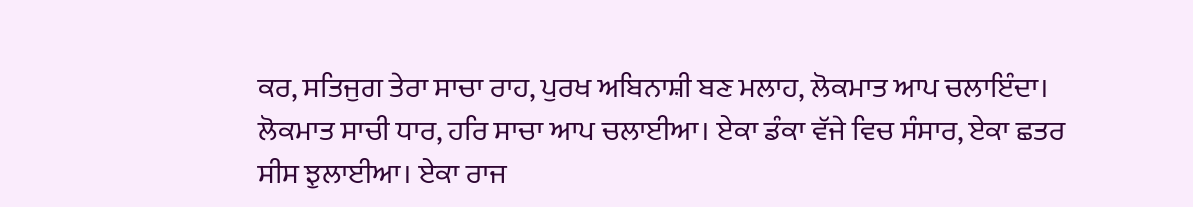ਕਰ, ਸਤਿਜੁਗ ਤੇਰਾ ਸਾਚਾ ਰਾਹ, ਪੁਰਖ ਅਬਿਨਾਸ਼ੀ ਬਣ ਮਲਾਹ, ਲੋਕਮਾਤ ਆਪ ਚਲਾਇੰਦਾ। ਲੋਕਮਾਤ ਸਾਚੀ ਧਾਰ, ਹਰਿ ਸਾਚਾ ਆਪ ਚਲਾਈਆ। ਏਕਾ ਡੰਕਾ ਵੱਜੇ ਵਿਚ ਸੰਸਾਰ, ਏਕਾ ਛਤਰ ਸੀਸ ਝੁਲਾਈਆ। ਏਕਾ ਰਾਜ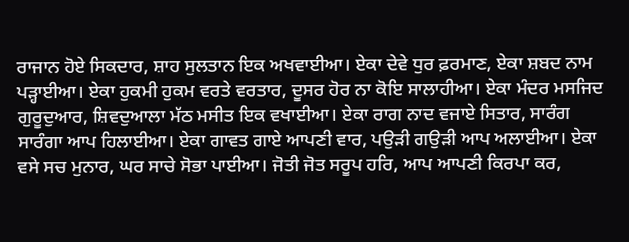ਰਾਜਾਨ ਹੋਏ ਸਿਕਦਾਰ, ਸ਼ਾਹ ਸੁਲਤਾਨ ਇਕ ਅਖਵਾਈਆ। ਏਕਾ ਦੇਵੇ ਧੁਰ ਫ਼ਰਮਾਣ, ਏਕਾ ਸ਼ਬਦ ਨਾਮ ਪੜ੍ਹਾਈਆ। ਏਕਾ ਹੁਕਮੀ ਹੁਕਮ ਵਰਤੇ ਵਰਤਾਰ, ਦੂਸਰ ਹੋਰ ਨਾ ਕੋਇ ਸਾਲਾਹੀਆ। ਏਕਾ ਮੰਦਰ ਮਸਜਿਦ ਗੁਰੂਦੁਆਰ, ਸ਼ਿਵਦੁਆਲਾ ਮੱਠ ਮਸੀਤ ਇਕ ਵਖਾਈਆ। ਏਕਾ ਰਾਗ ਨਾਦ ਵਜਾਏ ਸਿਤਾਰ, ਸਾਰੰਗ ਸਾਰੰਗਾ ਆਪ ਹਿਲਾਈਆ। ਏਕਾ ਗਾਵਤ ਗਾਏ ਆਪਣੀ ਵਾਰ, ਪਉੜੀ ਗਉੜੀ ਆਪ ਅਲਾਈਆ। ਏਕਾ ਵਸੇ ਸਚ ਮੁਨਾਰ, ਘਰ ਸਾਚੇ ਸੋਭਾ ਪਾਈਆ। ਜੋਤੀ ਜੋਤ ਸਰੂਪ ਹਰਿ, ਆਪ ਆਪਣੀ ਕਿਰਪਾ ਕਰ,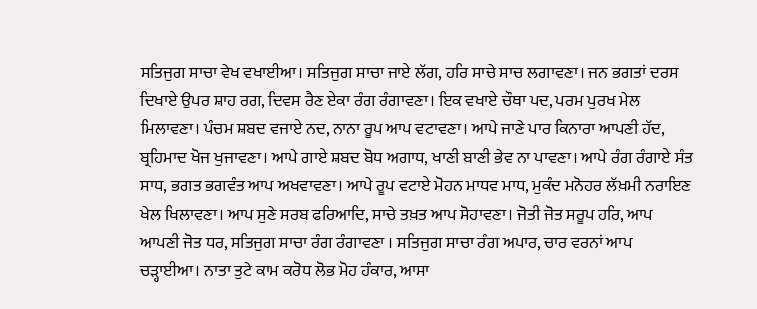ਸਤਿਜੁਗ ਸਾਚਾ ਵੇਖ ਵਖਾਈਆ। ਸਤਿਜੁਗ ਸਾਚਾ ਜਾਏ ਲੱਗ, ਹਰਿ ਸਾਚੇ ਸਾਚ ਲਗਾਵਣਾ। ਜਨ ਭਗਤਾਂ ਦਰਸ ਦਿਖਾਏ ਉਪਰ ਸ਼ਾਹ ਰਗ, ਦਿਵਸ ਰੈਣ ਏਕਾ ਰੰਗ ਰੰਗਾਵਣਾ। ਇਕ ਵਖਾਏ ਚੌਥਾ ਪਦ, ਪਰਮ ਪੁਰਖ ਮੇਲ ਮਿਲਾਵਣਾ। ਪੰਚਮ ਸ਼ਬਦ ਵਜਾਏ ਨਦ, ਨਾਨਾ ਰੂਪ ਆਪ ਵਟਾਵਣਾ। ਆਪੇ ਜਾਣੇ ਪਾਰ ਕਿਨਾਰਾ ਆਪਣੀ ਹੱਦ, ਬ੍ਰਹਿਮਾਦ ਖੋਜ ਖੁਜਾਵਣਾ। ਆਪੇ ਗਾਏ ਸ਼ਬਦ ਬੋਧ ਅਗਾਧ, ਖਾਣੀ ਬਾਣੀ ਭੇਵ ਨਾ ਪਾਵਣਾ। ਆਪੇ ਰੰਗ ਰੰਗਾਏ ਸੰਤ ਸਾਧ, ਭਗਤ ਭਗਵੰਤ ਆਪ ਅਖਵਾਵਣਾ। ਆਪੇ ਰੂਪ ਵਟਾਏ ਮੋਹਨ ਮਾਧਵ ਮਾਧ, ਮੁਕੰਦ ਮਨੋਹਰ ਲੱਖ਼ਮੀ ਨਰਾਇਣ ਖੇਲ ਖਿਲਾਵਣਾ। ਆਪ ਸੁਣੇ ਸਰਬ ਫਰਿਆਦਿ, ਸਾਚੇ ਤਖ਼ਤ ਆਪ ਸੋਹਾਵਣਾ। ਜੋਤੀ ਜੋਤ ਸਰੂਪ ਹਰਿ, ਆਪ ਆਪਣੀ ਜੋਤ ਧਰ, ਸਤਿਜੁਗ ਸਾਚਾ ਰੰਗ ਰੰਗਾਵਣਾ । ਸਤਿਜੁਗ ਸਾਚਾ ਰੰਗ ਅਪਾਰ, ਚਾਰ ਵਰਨਾਂ ਆਪ ਚੜ੍ਹਾਈਆ। ਨਾਤਾ ਤੁਟੇ ਕਾਮ ਕਰੋਧ ਲੋਭ ਮੋਹ ਹੰਕਾਰ, ਆਸਾ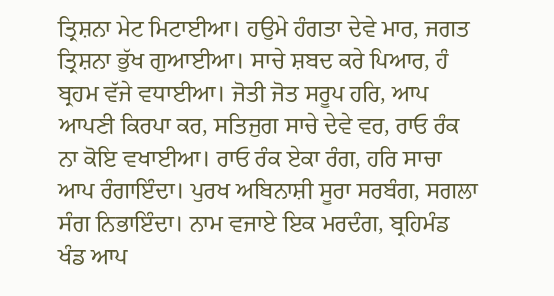ਤ੍ਰਿਸ਼ਨਾ ਮੇਟ ਮਿਟਾਈਆ। ਹਉਮੇ ਹੰਗਤਾ ਦੇਵੇ ਮਾਰ, ਜਗਤ ਤ੍ਰਿਸ਼ਨਾ ਭੁੱਖ ਗੁਆਈਆ। ਸਾਚੇ ਸ਼ਬਦ ਕਰੇ ਪਿਆਰ, ਹੰ ਬ੍ਰਹਮ ਵੱਜੇ ਵਧਾਈਆ। ਜੋਤੀ ਜੋਤ ਸਰੂਪ ਹਰਿ, ਆਪ ਆਪਣੀ ਕਿਰਪਾ ਕਰ, ਸਤਿਜੁਗ ਸਾਚੇ ਦੇਵੇ ਵਰ, ਰਾਓ ਰੰਕ ਨਾ ਕੋਇ ਵਖਾਈਆ। ਰਾਓ ਰੰਕ ਏਕਾ ਰੰਗ, ਹਰਿ ਸਾਚਾ ਆਪ ਰੰਗਾਇੰਦਾ। ਪੁਰਖ ਅਬਿਨਾਸ਼ੀ ਸੂਰਾ ਸਰਬੰਗ, ਸਗਲਾ ਸੰਗ ਨਿਭਾਇੰਦਾ। ਨਾਮ ਵਜਾਏ ਇਕ ਮਰਦੰਗ, ਬ੍ਰਹਿਮੰਡ ਖੰਡ ਆਪ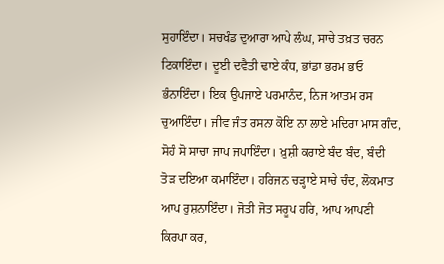ਸੁਹਾਇੰਦਾ। ਸਚਖੰਡ ਦੁਆਰਾ ਆਪੇ ਲੰਘ, ਸਾਚੇ ਤਖ਼ਤ ਚਰਨ ਟਿਕਾਇੰਦਾ। ਦੂਈ ਦਵੈਤੀ ਢਾਏ ਕੰਧ, ਭਾਂਡਾ ਭਰਮ ਭਓ ਭੰਨਾਇੰਦਾ। ਇਕ ਉਪਜਾਏ ਪਰਮਾਨੰਦ, ਨਿਜ ਆਤਮ ਰਸ ਚੁਆਇੰਦਾ। ਜੀਵ ਜੰਤ ਰਸਨਾ ਕੋਇ ਨਾ ਲਾਏ ਮਦਿਰਾ ਮਾਸ ਗੰਦ, ਸੋਹੰ ਸੋ ਸਾਚਾ ਜਾਪ ਜਪਾਇੰਦਾ। ਖ਼ੁਸ਼ੀ ਕਰਾਏ ਬੰਦ ਬੰਦ, ਬੰਦੀ ਤੋੜ ਦਇਆ ਕਮਾਇੰਦਾ। ਹਰਿਜਨ ਚੜ੍ਹਾਏ ਸਾਚੇ ਚੰਦ, ਲੋਕਮਾਤ ਆਪ ਰੁਸ਼ਨਾਇੰਦਾ। ਜੋਤੀ ਜੋਤ ਸਰੂਪ ਹਰਿ, ਆਪ ਆਪਣੀ ਕਿਰਪਾ ਕਰ,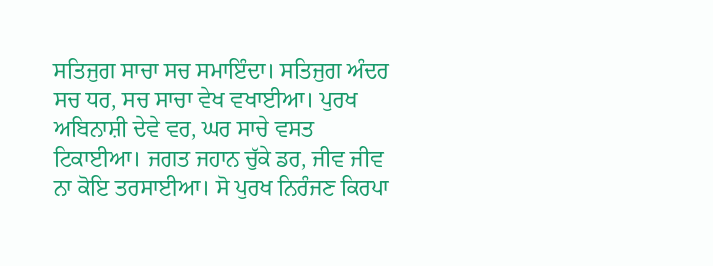ਸਤਿਜੁਗ ਸਾਚਾ ਸਚ ਸਮਾਇੰਦਾ। ਸਤਿਜੁਗ ਅੰਦਰ ਸਚ ਧਰ, ਸਚ ਸਾਚਾ ਵੇਖ ਵਖਾਈਆ। ਪੁਰਖ ਅਬਿਨਾਸ਼ੀ ਦੇਵੇ ਵਰ, ਘਰ ਸਾਚੇ ਵਸਤ ਟਿਕਾਈਆ। ਜਗਤ ਜਹਾਨ ਚੁੱਕੇ ਡਰ, ਜੀਵ ਜੀਵ ਨਾ ਕੋਇ ਤਰਸਾਈਆ। ਸੋ ਪੁਰਖ ਨਿਰੰਜਣ ਕਿਰਪਾ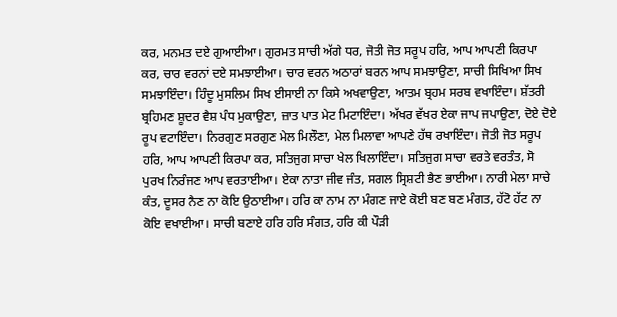ਕਰ, ਮਨਮਤ ਦਏ ਗੁਆਈਆ। ਗੁਰਮਤ ਸਾਚੀ ਅੱਗੇ ਧਰ, ਜੋਤੀ ਜੋਤ ਸਰੂਪ ਹਰਿ, ਆਪ ਆਪਣੀ ਕਿਰਪਾ ਕਰ, ਚਾਰ ਵਰਨਾਂ ਦਏ ਸਮਝਾਈਆ। ਚਾਰ ਵਰਨ ਅਠਾਰਾਂ ਬਰਨ ਆਪ ਸਮਝਾਉਣਾ, ਸਾਚੀ ਸਿਖਿਆ ਸਿਖ ਸਮਝਾਇੰਦਾ। ਹਿੰਦੂ ਮੁਸਲਿਮ ਸਿਖ ਈਸਾਈ ਨਾ ਕਿਸੇ ਅਖਵਾਉਣਾ, ਆਤਮ ਬ੍ਰਹਮ ਸਰਬ ਵਖਾਇੰਦਾ। ਸ਼ੱਤਰੀ ਬ੍ਰਹਿਮਣ ਸ਼ੂਦਰ ਵੈਸ਼ ਪੰਧ ਮੁਕਾਉਣਾ, ਜ਼ਾਤ ਪਾਤ ਮੇਟ ਮਿਟਾਇੰਦਾ। ਅੱਖਰ ਵੱਖਰ ਏਕਾ ਜਾਪ ਜਪਾਉਣਾ, ਦੋਏ ਦੋਏ ਰੂਪ ਵਟਾਇੰਦਾ। ਨਿਰਗੁਣ ਸਰਗੁਣ ਮੇਲ ਮਿਲੌਣਾ, ਮੇਲ ਮਿਲਾਵਾ ਆਪਣੇ ਹੱਥ ਰਖਾਇੰਦਾ। ਜੋਤੀ ਜੋਤ ਸਰੂਪ ਹਰਿ, ਆਪ ਆਪਣੀ ਕਿਰਪਾ ਕਰ, ਸਤਿਜੁਗ ਸਾਚਾ ਖੇਲ ਖਿਲਾਇੰਦਾ। ਸਤਿਜੁਗ ਸਾਚਾ ਵਰਤੇ ਵਰਤੰਤ, ਸੋ ਪੁਰਖ ਨਿਰੰਜਣ ਆਪ ਵਰਤਾਈਆ। ਏਕਾ ਨਾਤਾ ਜੀਵ ਜੰਤ, ਸਗਲ ਸ੍ਰਿਸ਼ਟੀ ਭੈਣ ਭਾਈਆ। ਨਾਰੀ ਮੇਲਾ ਸਾਚੇ ਕੰਤ, ਦੂਸਰ ਨੈਣ ਨਾ ਕੋਇ ਉਠਾਈਆ। ਹਰਿ ਕਾ ਨਾਮ ਨਾ ਮੰਗਣ ਜਾਏ ਕੋਈ ਬਣ ਬਣ ਮੰਗਤ, ਹੱਟੋ ਹੱਟ ਨਾ ਕੋਇ ਵਖਾਈਆ। ਸਾਚੀ ਬਣਾਏ ਹਰਿ ਹਰਿ ਸੰਗਤ, ਹਰਿ ਕੀ ਪੌੜੀ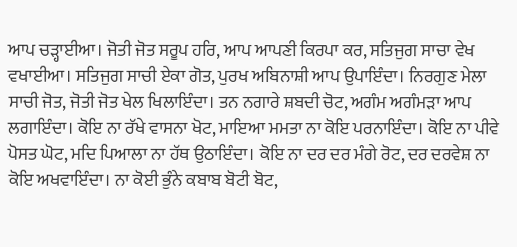ਆਪ ਚੜ੍ਹਾਈਆ। ਜੋਤੀ ਜੋਤ ਸਰੂਪ ਹਰਿ, ਆਪ ਆਪਣੀ ਕਿਰਪਾ ਕਰ, ਸਤਿਜੁਗ ਸਾਚਾ ਵੇਖ ਵਖਾਈਆ। ਸਤਿਜੁਗ ਸਾਚੀ ਏਕਾ ਗੋਤ, ਪੁਰਖ ਅਬਿਨਾਸ਼ੀ ਆਪ ਉਪਾਇੰਦਾ। ਨਿਰਗੁਣ ਮੇਲਾ ਸਾਚੀ ਜੋਤ, ਜੋਤੀ ਜੋਤ ਖੇਲ ਖਿਲਾਇੰਦਾ। ਤਨ ਨਗਾਰੇ ਸ਼ਬਦੀ ਚੋਟ, ਅਗੰਮ ਅਗੰਮੜਾ ਆਪ ਲਗਾਇੰਦਾ। ਕੋਇ ਨਾ ਰੱਖੇ ਵਾਸਨਾ ਖੋਟ, ਮਾਇਆ ਮਮਤਾ ਨਾ ਕੋਇ ਪਰਨਾਇੰਦਾ। ਕੋਇ ਨਾ ਪੀਵੇ ਪੋਸਤ ਘੋਟ, ਮਦਿ ਪਿਆਲਾ ਨਾ ਹੱਥ ਉਠਾਇੰਦਾ। ਕੋਇ ਨਾ ਦਰ ਦਰ ਮੰਗੇ ਰੋਟ, ਦਰ ਦਰਵੇਸ਼ ਨਾ ਕੋਇ ਅਖਵਾਇੰਦਾ। ਨਾ ਕੋਈ ਭੁੰਨੇ ਕਬਾਬ ਬੋਟੀ ਬੋਟ,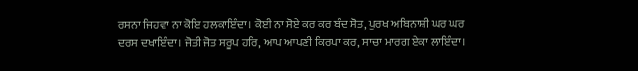ਰਸਨਾ ਜਿਹਵਾ ਨਾ ਕੋਇ ਹਲਕਾਇੰਦਾ। ਕੋਈ ਨਾ ਸੋਏ ਕਰ ਕਰ ਬੰਦ ਸੋਤ, ਪੁਰਖ ਅਬਿਨਾਸ਼ੀ ਘਰ ਘਰ ਦਰਸ ਦਖਾਇੰਦਾ। ਜੋਤੀ ਜੋਤ ਸਰੂਪ ਹਰਿ, ਆਪ ਆਪਣੀ ਕਿਰਪਾ ਕਰ, ਸਾਚਾ ਮਾਰਗ ਏਕਾ ਲਾਇੰਦਾ।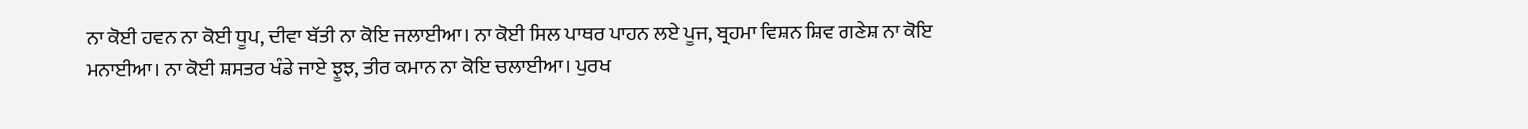ਨਾ ਕੋਈ ਹਵਨ ਨਾ ਕੋਈ ਧੂਪ, ਦੀਵਾ ਬੱਤੀ ਨਾ ਕੋਇ ਜਲਾਈਆ। ਨਾ ਕੋਈ ਸਿਲ ਪਾਥਰ ਪਾਹਨ ਲਏ ਪੂਜ, ਬ੍ਰਹਮਾ ਵਿਸ਼ਨ ਸ਼ਿਵ ਗਣੇਸ਼ ਨਾ ਕੋਇ ਮਨਾਈਆ। ਨਾ ਕੋਈ ਸ਼ਸਤਰ ਖੰਡੇ ਜਾਏ ਝੂਝ, ਤੀਰ ਕਮਾਨ ਨਾ ਕੋਇ ਚਲਾਈਆ। ਪੁਰਖ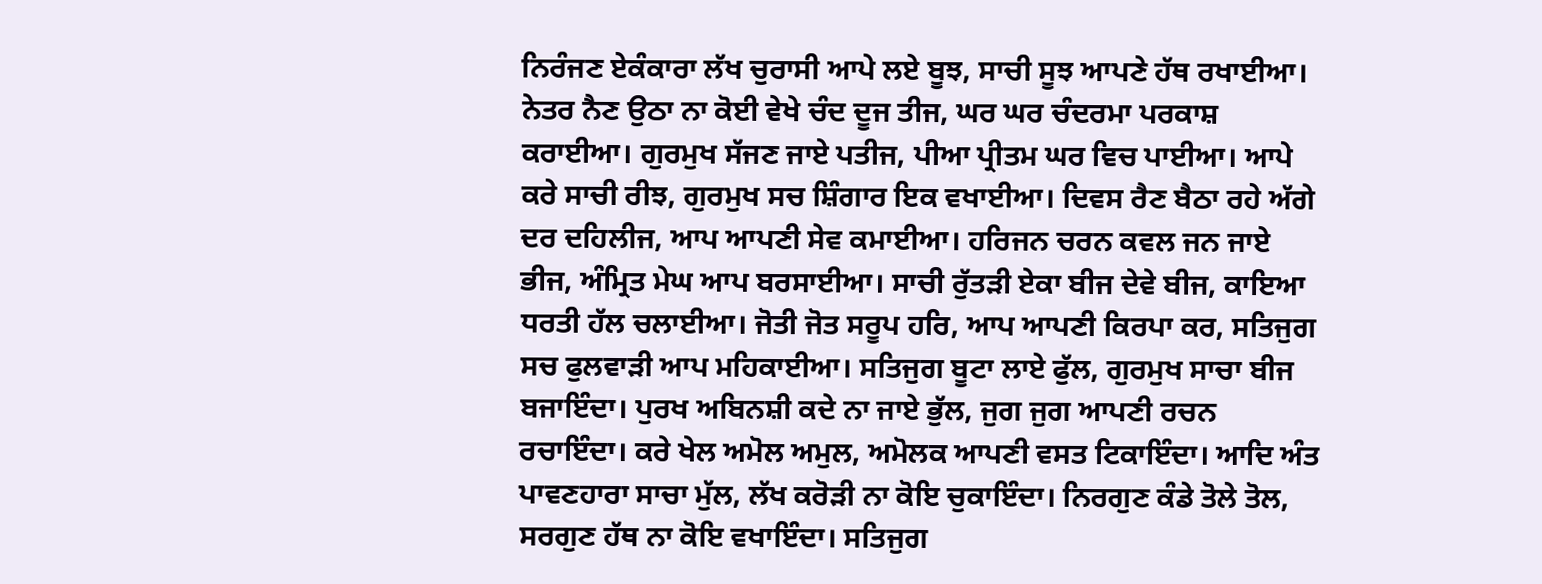ਨਿਰੰਜਣ ਏਕੰਕਾਰਾ ਲੱਖ ਚੁਰਾਸੀ ਆਪੇ ਲਏ ਬੂਝ, ਸਾਚੀ ਸੂਝ ਆਪਣੇ ਹੱਥ ਰਖਾਈਆ। ਨੇਤਰ ਨੈਣ ਉਠਾ ਨਾ ਕੋਈ ਵੇਖੇ ਚੰਦ ਦੂਜ ਤੀਜ, ਘਰ ਘਰ ਚੰਦਰਮਾ ਪਰਕਾਸ਼ ਕਰਾਈਆ। ਗੁਰਮੁਖ ਸੱਜਣ ਜਾਏ ਪਤੀਜ, ਪੀਆ ਪ੍ਰੀਤਮ ਘਰ ਵਿਚ ਪਾਈਆ। ਆਪੇ ਕਰੇ ਸਾਚੀ ਰੀਝ, ਗੁਰਮੁਖ ਸਚ ਸ਼ਿੰਗਾਰ ਇਕ ਵਖਾਈਆ। ਦਿਵਸ ਰੈਣ ਬੈਠਾ ਰਹੇ ਅੱਗੇ ਦਰ ਦਹਿਲੀਜ, ਆਪ ਆਪਣੀ ਸੇਵ ਕਮਾਈਆ। ਹਰਿਜਨ ਚਰਨ ਕਵਲ ਜਨ ਜਾਏ ਭੀਜ, ਅੰਮ੍ਰਿਤ ਮੇਘ ਆਪ ਬਰਸਾਈਆ। ਸਾਚੀ ਰੁੱਤੜੀ ਏਕਾ ਬੀਜ ਦੇਵੇ ਬੀਜ, ਕਾਇਆ ਧਰਤੀ ਹੱਲ ਚਲਾਈਆ। ਜੋਤੀ ਜੋਤ ਸਰੂਪ ਹਰਿ, ਆਪ ਆਪਣੀ ਕਿਰਪਾ ਕਰ, ਸਤਿਜੁਗ ਸਚ ਫੁਲਵਾੜੀ ਆਪ ਮਹਿਕਾਈਆ। ਸਤਿਜੁਗ ਬੂਟਾ ਲਾਏ ਫੁੱਲ, ਗੁਰਮੁਖ ਸਾਚਾ ਬੀਜ ਬਜਾਇੰਦਾ। ਪੁਰਖ ਅਬਿਨਸ਼ੀ ਕਦੇ ਨਾ ਜਾਏ ਭੁੱਲ, ਜੁਗ ਜੁਗ ਆਪਣੀ ਰਚਨ ਰਚਾਇੰਦਾ। ਕਰੇ ਖੇਲ ਅਮੋਲ ਅਮੁਲ, ਅਮੋਲਕ ਆਪਣੀ ਵਸਤ ਟਿਕਾਇੰਦਾ। ਆਦਿ ਅੰਤ ਪਾਵਣਹਾਰਾ ਸਾਚਾ ਮੁੱਲ, ਲੱਖ ਕਰੋੜੀ ਨਾ ਕੋਇ ਚੁਕਾਇੰਦਾ। ਨਿਰਗੁਣ ਕੰਡੇ ਤੋਲੇ ਤੋਲ, ਸਰਗੁਣ ਹੱਥ ਨਾ ਕੋਇ ਵਖਾਇੰਦਾ। ਸਤਿਜੁਗ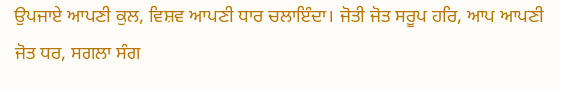ਉਪਜਾਏ ਆਪਣੀ ਕੁਲ, ਵਿਸ਼ਵ ਆਪਣੀ ਧਾਰ ਚਲਾਇੰਦਾ। ਜੋਤੀ ਜੋਤ ਸਰੂਪ ਹਰਿ, ਆਪ ਆਪਣੀ ਜੋਤ ਧਰ, ਸਗਲਾ ਸੰਗ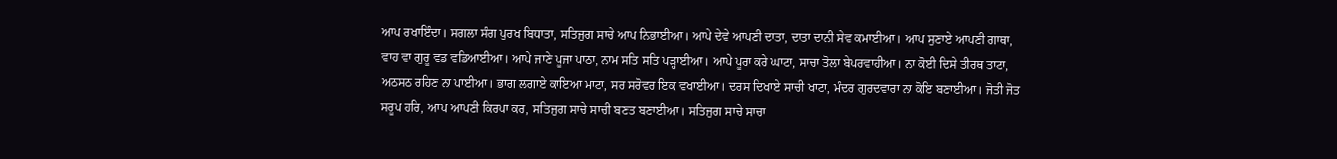ਆਪ ਰਖਾਇੰਦਾ। ਸਗਲਾ ਸੰਗ ਪੁਰਖ ਬਿਧਾਤਾ, ਸਤਿਜੁਗ ਸਾਚੇ ਆਪ ਨਿਭਾਈਆ। ਆਪੇ ਦੇਵੇ ਆਪਣੀ ਦਾਤਾ, ਦਾਤਾ ਦਾਨੀ ਸੇਵ ਕਮਾਈਆ। ਆਪ ਸੁਣਾਏ ਆਪਣੀ ਗਾਥਾ, ਵਾਹ ਵਾ ਗੁਰੂ ਵਡ ਵਡਿਆਈਆ। ਆਪੇ ਜਾਣੇ ਪੂਜਾ ਪਾਠਾ, ਨਾਮ ਸਤਿ ਸਤਿ ਪੜ੍ਹਾਈਆ। ਆਪੇ ਪੂਰਾ ਕਰੇ ਘਾਟਾ, ਸਾਚਾ ਤੋਲਾ ਬੇਪਰਵਾਹੀਆ। ਨਾ ਕੋਈ ਦਿਸੇ ਤੀਰਥ ਤਾਟਾ, ਅਠਸਠ ਰਹਿਣ ਨਾ ਪਾਈਆ। ਭਾਗ ਲਗਾਏ ਕਾਇਆ ਮਾਟਾ, ਸਰ ਸਰੋਵਰ ਇਕ ਵਖਾਈਆ। ਦਰਸ ਦਿਖਾਏ ਸਾਚੀ ਖਾਟਾ, ਮੰਦਰ ਗੁਰਦਵਾਰਾ ਨਾ ਕੋਇ ਬਣਾਈਆ। ਜੋਤੀ ਜੋਤ ਸਰੂਪ ਹਰਿ, ਆਪ ਆਪਣੀ ਕਿਰਪਾ ਕਰ, ਸਤਿਜੁਗ ਸਾਚੇ ਸਾਚੀ ਬਣਤ ਬਣਾਈਆ। ਸਤਿਜੁਗ ਸਾਚੇ ਸਾਚਾ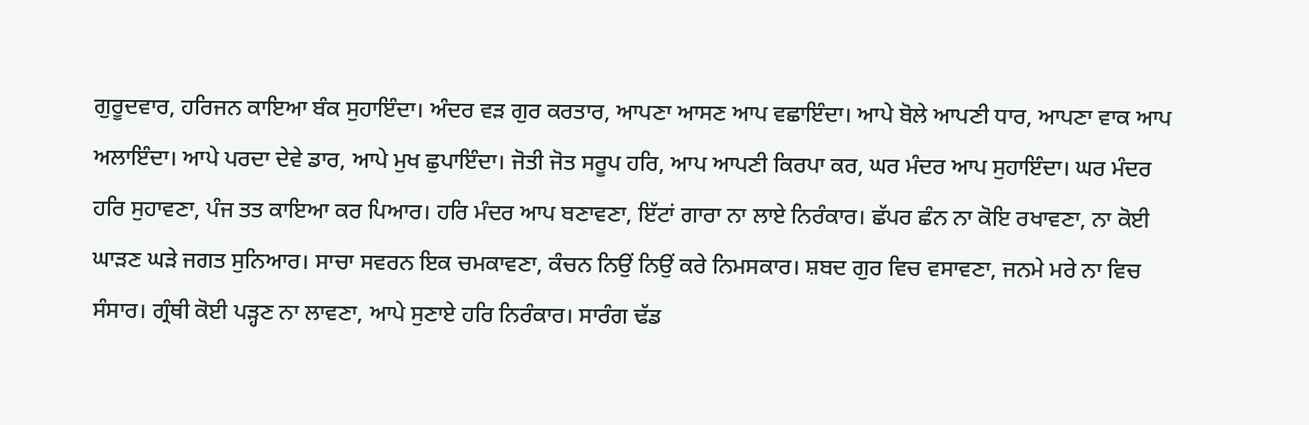ਗੁਰੂਦਵਾਰ, ਹਰਿਜਨ ਕਾਇਆ ਬੰਕ ਸੁਹਾਇੰਦਾ। ਅੰਦਰ ਵੜ ਗੁਰ ਕਰਤਾਰ, ਆਪਣਾ ਆਸਣ ਆਪ ਵਛਾਇੰਦਾ। ਆਪੇ ਬੋਲੇ ਆਪਣੀ ਧਾਰ, ਆਪਣਾ ਵਾਕ ਆਪ ਅਲਾਇੰਦਾ। ਆਪੇ ਪਰਦਾ ਦੇਵੇ ਡਾਰ, ਆਪੇ ਮੁਖ ਛੁਪਾਇੰਦਾ। ਜੋਤੀ ਜੋਤ ਸਰੂਪ ਹਰਿ, ਆਪ ਆਪਣੀ ਕਿਰਪਾ ਕਰ, ਘਰ ਮੰਦਰ ਆਪ ਸੁਹਾਇੰਦਾ। ਘਰ ਮੰਦਰ ਹਰਿ ਸੁਹਾਵਣਾ, ਪੰਜ ਤਤ ਕਾਇਆ ਕਰ ਪਿਆਰ। ਹਰਿ ਮੰਦਰ ਆਪ ਬਣਾਵਣਾ, ਇੱਟਾਂ ਗਾਰਾ ਨਾ ਲਾਏ ਨਿਰੰਕਾਰ। ਛੱਪਰ ਛੰਨ ਨਾ ਕੋਇ ਰਖਾਵਣਾ, ਨਾ ਕੋਈ ਘਾੜਣ ਘੜੇ ਜਗਤ ਸੁਨਿਆਰ। ਸਾਚਾ ਸਵਰਨ ਇਕ ਚਮਕਾਵਣਾ, ਕੰਚਨ ਨਿਉਂ ਨਿਉਂ ਕਰੇ ਨਿਮਸਕਾਰ। ਸ਼ਬਦ ਗੁਰ ਵਿਚ ਵਸਾਵਣਾ, ਜਨਮੇ ਮਰੇ ਨਾ ਵਿਚ ਸੰਸਾਰ। ਗ੍ਰੰਥੀ ਕੋਈ ਪੜ੍ਹਣ ਨਾ ਲਾਵਣਾ, ਆਪੇ ਸੁਣਾਏ ਹਰਿ ਨਿਰੰਕਾਰ। ਸਾਰੰਗ ਢੱਡ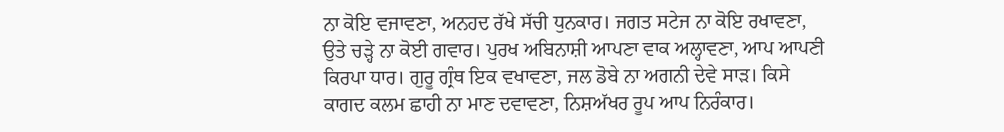ਨਾ ਕੋਇ ਵਜਾਵਣਾ, ਅਨਹਦ ਰੱਖੇ ਸੱਚੀ ਧੁਨਕਾਰ। ਜਗਤ ਸਟੇਜ ਨਾ ਕੋਇ ਰਖਾਵਣਾ, ਉਤੇ ਚੜ੍ਹੇ ਨਾ ਕੋਈ ਗਵਾਰ। ਪੁਰਖ ਅਬਿਨਾਸ਼ੀ ਆਪਣਾ ਵਾਕ ਅਲ੍ਹਾਵਣਾ, ਆਪ ਆਪਣੀ ਕਿਰਪਾ ਧਾਰ। ਗੁਰੂ ਗ੍ਰੰਥ ਇਕ ਵਖਾਵਣਾ, ਜਲ ਡੋਬੇ ਨਾ ਅਗਨੀ ਦੇਵੇ ਸਾੜ। ਕਿਸੇ ਕਾਗਦ ਕਲਮ ਛਾਹੀ ਨਾ ਮਾਣ ਦਵਾਵਣਾ, ਨਿਸ਼ਅੱਖਰ ਰੂਪ ਆਪ ਨਿਰੰਕਾਰ।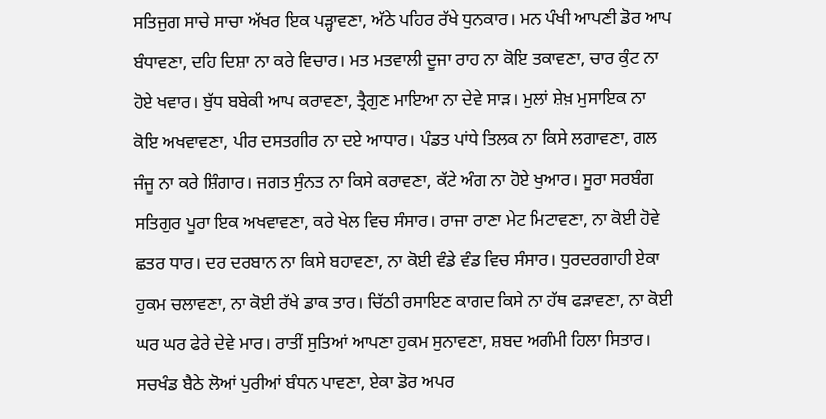ਸਤਿਜੁਗ ਸਾਚੇ ਸਾਚਾ ਅੱਖਰ ਇਕ ਪੜ੍ਹਾਵਣਾ, ਅੱਠੇ ਪਹਿਰ ਰੱਖੇ ਧੁਨਕਾਰ। ਮਨ ਪੰਖੀ ਆਪਣੀ ਡੋਰ ਆਪ ਬੰਧਾਵਣਾ, ਦਹਿ ਦਿਸ਼ਾ ਨਾ ਕਰੇ ਵਿਚਾਰ। ਮਤ ਮਤਵਾਲੀ ਦੂਜਾ ਰਾਹ ਨਾ ਕੋਇ ਤਕਾਵਣਾ, ਚਾਰ ਕੁੰਟ ਨਾ ਹੋਏ ਖਵਾਰ। ਬੁੱਧ ਬਬੇਕੀ ਆਪ ਕਰਾਵਣਾ, ਤ੍ਰੈਗੁਣ ਮਾਇਆ ਨਾ ਦੇਵੇ ਸਾੜ। ਮੁਲਾਂ ਸ਼ੇਖ਼ ਮੁਸਾਇਕ ਨਾ ਕੋਇ ਅਖਵਾਵਣਾ, ਪੀਰ ਦਸਤਗੀਰ ਨਾ ਦਏ ਆਧਾਰ। ਪੰਡਤ ਪਾਂਧੇ ਤਿਲਕ ਨਾ ਕਿਸੇ ਲਗਾਵਣਾ, ਗਲ ਜੰਜੂ ਨਾ ਕਰੇ ਸ਼ਿੰਗਾਰ। ਜਗਤ ਸੁੰਨਤ ਨਾ ਕਿਸੇ ਕਰਾਵਣਾ, ਕੱਟੇ ਅੰਗ ਨਾ ਹੋਏ ਖੁਆਰ। ਸੂਰਾ ਸਰਬੰਗ ਸਤਿਗੁਰ ਪੂਰਾ ਇਕ ਅਖਵਾਵਣਾ, ਕਰੇ ਖੇਲ ਵਿਚ ਸੰਸਾਰ। ਰਾਜਾ ਰਾਣਾ ਮੇਟ ਮਿਟਾਵਣਾ, ਨਾ ਕੋਈ ਹੋਵੇ ਛਤਰ ਧਾਰ। ਦਰ ਦਰਬਾਨ ਨਾ ਕਿਸੇ ਬਹਾਵਣਾ, ਨਾ ਕੋਈ ਵੰਡੇ ਵੰਡ ਵਿਚ ਸੰਸਾਰ। ਧੁਰਦਰਗਾਹੀ ਏਕਾ ਹੁਕਮ ਚਲਾਵਣਾ, ਨਾ ਕੋਈ ਰੱਖੇ ਡਾਕ ਤਾਰ। ਚਿੱਠੀ ਰਸਾਇਣ ਕਾਗਦ ਕਿਸੇ ਨਾ ਹੱਥ ਫੜਾਵਣਾ, ਨਾ ਕੋਈ ਘਰ ਘਰ ਫੇਰੇ ਦੇਵੇ ਮਾਰ। ਰਾਤੀਂ ਸੁਤਿਆਂ ਆਪਣਾ ਹੁਕਮ ਸੁਨਾਵਣਾ, ਸ਼ਬਦ ਅਗੰਮੀ ਹਿਲਾ ਸਿਤਾਰ। ਸਚਖੰਡ ਬੈਠੇ ਲੋਆਂ ਪੁਰੀਆਂ ਬੰਧਨ ਪਾਵਣਾ, ਏਕਾ ਡੋਰ ਅਪਰ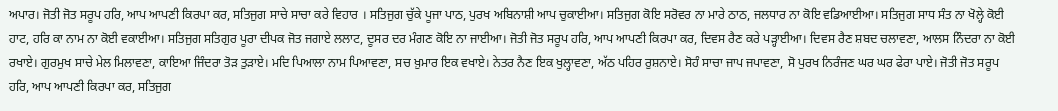ਅਪਾਰ। ਜੋਤੀ ਜੋਤ ਸਰੂਪ ਹਰਿ, ਆਪ ਆਪਣੀ ਕਿਰਪਾ ਕਰ, ਸਤਿਜੁਗ ਸਾਚੇ ਸਾਚਾ ਕਰੇ ਵਿਹਾਰ । ਸਤਿਜੁਗ ਚੁੱਕੇ ਪੂਜਾ ਪਾਠ, ਪੁਰਖ ਅਬਿਨਾਸ਼ੀ ਆਪ ਚੁਕਾਈਆ। ਸਤਿਜੁਗ ਕੋਇ ਸਰੋਵਰ ਨਾ ਮਾਰੇ ਠਾਠ, ਜਲਧਾਰ ਨਾ ਕੋਇ ਵਡਿਆਈਆ। ਸਤਿਜੁਗ ਸਾਧ ਸੰਤ ਨਾ ਖੋਲ੍ਹੇ ਕੋਈ ਹਾਟ, ਹਰਿ ਕਾ ਨਾਮ ਨਾ ਕੋਈ ਵਕਾਈਆ। ਸਤਿਜੁਗ ਸਤਿਗੁਰ ਪੂਰਾ ਦੀਪਕ ਜੋਤ ਜਗਾਏ ਲਲਾਟ, ਦੂਸਰ ਦਰ ਮੰਗਣ ਕੋਇ ਨਾ ਜਾਈਆ। ਜੋਤੀ ਜੋਤ ਸਰੂਪ ਹਰਿ, ਆਪ ਆਪਣੀ ਕਿਰਪਾ ਕਰ, ਦਿਵਸ ਰੈਣ ਕਰੇ ਪੜ੍ਹਾਈਆ। ਦਿਵਸ ਰੈਣ ਸ਼ਬਦ ਚਲਾਵਣਾ, ਆਲਸ ਨਿੰਦਰਾ ਨਾ ਕੋਈ ਰਖਾਏ। ਗੁਰਮੁਖ ਸਾਚੇ ਮੇਲ ਮਿਲਾਵਣਾ, ਕਾਇਆ ਜਿੰਦਰਾ ਤੋੜ ਤੁੜਾਏ। ਮਦਿ ਪਿਆਲਾ ਨਾਮ ਪਿਆਵਣਾ, ਸਚ ਖ਼ੁਮਾਰ ਇਕ ਵਖਾਏ। ਨੇਤਰ ਨੈਣ ਇਕ ਖੁਲ੍ਹਾਵਣਾ, ਅੱਠ ਪਹਿਰ ਰੁਸ਼ਨਾਏ। ਸੋਹੰ ਸਾਚਾ ਜਾਪ ਜਪਾਵਣਾ, ਸੋ ਪੁਰਖ ਨਿਰੰਜਣ ਘਰ ਘਰ ਫੇਰਾ ਪਾਏ। ਜੋਤੀ ਜੋਤ ਸਰੂਪ ਹਰਿ, ਆਪ ਆਪਣੀ ਕਿਰਪਾ ਕਰ, ਸਤਿਜੁਗ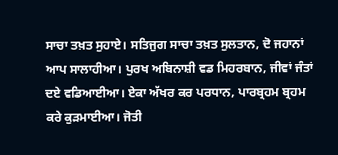ਸਾਚਾ ਤਖ਼ਤ ਸੁਹਾਏ। ਸਤਿਜੁਗ ਸਾਚਾ ਤਖ਼ਤ ਸੁਲਤਾਨ, ਦੋ ਜਹਾਨਾਂ ਆਪ ਸਾਲਾਹੀਆ। ਪੁਰਖ ਅਬਿਨਾਸ਼ੀ ਵਡ ਮਿਹਰਬਾਨ, ਜੀਵਾਂ ਜੰਤਾਂ ਦਏ ਵਡਿਆਈਆ। ਏਕਾ ਅੱਖਰ ਕਰ ਪਰਧਾਨ, ਪਾਰਬ੍ਰਹਮ ਬ੍ਰਹਮ ਕਰੇ ਕੁੜਮਾਈਆ। ਜੋਤੀ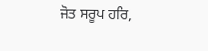ਜੋਤ ਸਰੂਪ ਹਰਿ,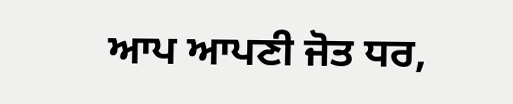ਆਪ ਆਪਣੀ ਜੋਤ ਧਰ,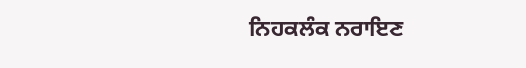ਨਿਹਕਲੰਕ ਨਰਾਇਣ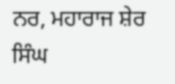ਨਰ, ਮਹਾਰਾਜ ਸ਼ੇਰ ਸਿੰਘ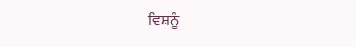ਵਿਸ਼ਨੂੰ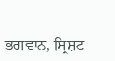ਭਗਵਾਨ, ਸ੍ਰਿਸ਼ਟ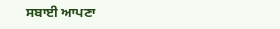ਸਬਾਈ ਆਪਣਾ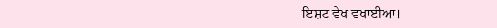ਇਸ਼ਟ ਵੇਖ ਵਖਾਈਆ।